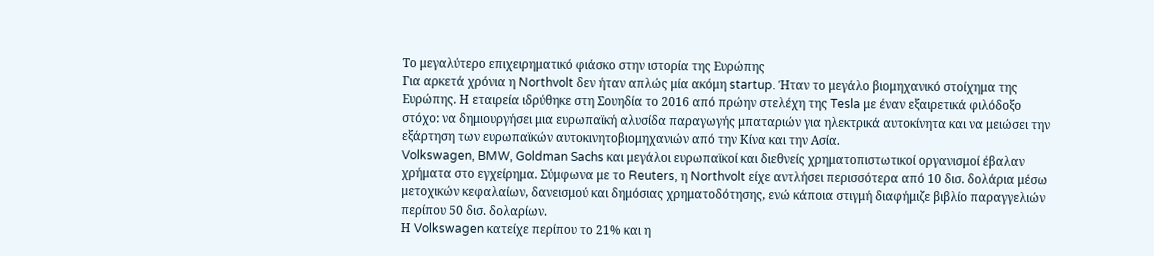Το μεγαλύτερο επιχειρηματικό φιάσκο στην ιστορία της Ευρώπης
Για αρκετά χρόνια η Northvolt δεν ήταν απλώς μία ακόμη startup. Ήταν το μεγάλο βιομηχανικό στοίχημα της Ευρώπης. Η εταιρεία ιδρύθηκε στη Σουηδία το 2016 από πρώην στελέχη της Tesla με έναν εξαιρετικά φιλόδοξο στόχο: να δημιουργήσει μια ευρωπαϊκή αλυσίδα παραγωγής μπαταριών για ηλεκτρικά αυτοκίνητα και να μειώσει την εξάρτηση των ευρωπαϊκών αυτοκινητοβιομηχανιών από την Κίνα και την Ασία.
Volkswagen, BMW, Goldman Sachs και μεγάλοι ευρωπαϊκοί και διεθνείς χρηματοπιστωτικοί οργανισμοί έβαλαν χρήματα στο εγχείρημα. Σύμφωνα με το Reuters, η Northvolt είχε αντλήσει περισσότερα από 10 δισ. δολάρια μέσω μετοχικών κεφαλαίων, δανεισμού και δημόσιας χρηματοδότησης, ενώ κάποια στιγμή διαφήμιζε βιβλίο παραγγελιών περίπου 50 δισ. δολαρίων.
Η Volkswagen κατείχε περίπου το 21% και η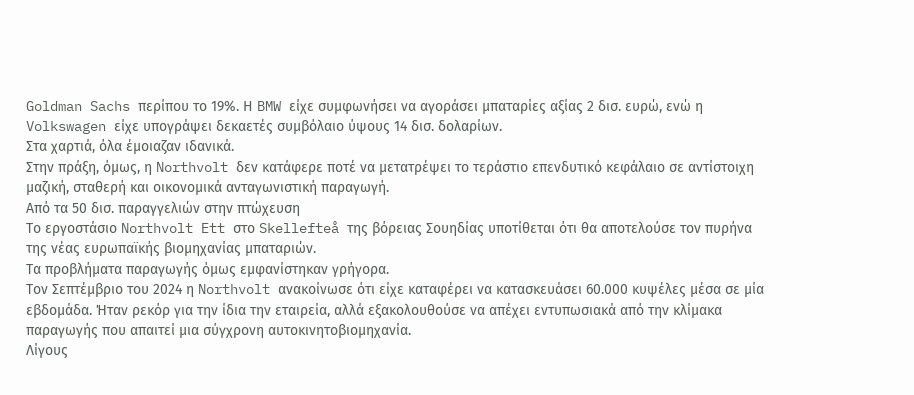Goldman Sachs περίπου το 19%. Η BMW είχε συμφωνήσει να αγοράσει μπαταρίες αξίας 2 δισ. ευρώ, ενώ η Volkswagen είχε υπογράψει δεκαετές συμβόλαιο ύψους 14 δισ. δολαρίων.
Στα χαρτιά, όλα έμοιαζαν ιδανικά.
Στην πράξη, όμως, η Northvolt δεν κατάφερε ποτέ να μετατρέψει το τεράστιο επενδυτικό κεφάλαιο σε αντίστοιχη μαζική, σταθερή και οικονομικά ανταγωνιστική παραγωγή.
Από τα 50 δισ. παραγγελιών στην πτώχευση
Το εργοστάσιο Northvolt Ett στο Skellefteå της βόρειας Σουηδίας υποτίθεται ότι θα αποτελούσε τον πυρήνα της νέας ευρωπαϊκής βιομηχανίας μπαταριών.
Τα προβλήματα παραγωγής όμως εμφανίστηκαν γρήγορα.
Τον Σεπτέμβριο του 2024 η Northvolt ανακοίνωσε ότι είχε καταφέρει να κατασκευάσει 60.000 κυψέλες μέσα σε μία εβδομάδα. Ήταν ρεκόρ για την ίδια την εταιρεία, αλλά εξακολουθούσε να απέχει εντυπωσιακά από την κλίμακα παραγωγής που απαιτεί μια σύγχρονη αυτοκινητοβιομηχανία.
Λίγους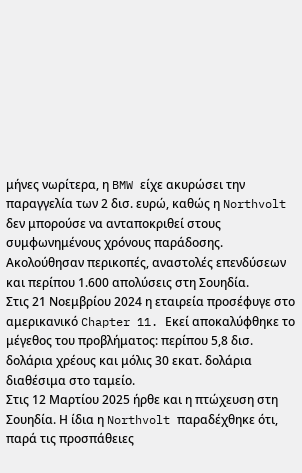μήνες νωρίτερα, η BMW είχε ακυρώσει την παραγγελία των 2 δισ. ευρώ, καθώς η Northvolt δεν μπορούσε να ανταποκριθεί στους συμφωνημένους χρόνους παράδοσης.
Ακολούθησαν περικοπές, αναστολές επενδύσεων και περίπου 1.600 απολύσεις στη Σουηδία.
Στις 21 Νοεμβρίου 2024 η εταιρεία προσέφυγε στο αμερικανικό Chapter 11. Εκεί αποκαλύφθηκε το μέγεθος του προβλήματος: περίπου 5,8 δισ. δολάρια χρέους και μόλις 30 εκατ. δολάρια διαθέσιμα στο ταμείο.
Στις 12 Μαρτίου 2025 ήρθε και η πτώχευση στη Σουηδία. Η ίδια η Northvolt παραδέχθηκε ότι, παρά τις προσπάθειες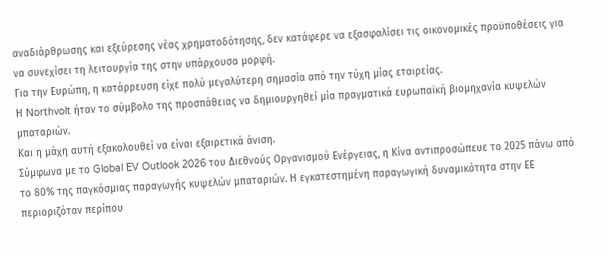αναδιάρθρωσης και εξεύρεσης νέας χρηματοδότησης, δεν κατάφερε να εξασφαλίσει τις οικονομικές προϋποθέσεις για να συνεχίσει τη λειτουργία της στην υπάρχουσα μορφή.
Για την Ευρώπη, η κατάρρευση είχε πολύ μεγαλύτερη σημασία από την τύχη μίας εταιρείας.
Η Northvolt ήταν το σύμβολο της προσπάθειας να δημιουργηθεί μία πραγματικά ευρωπαϊκή βιομηχανία κυψελών μπαταριών.
Και η μάχη αυτή εξακολουθεί να είναι εξαιρετικά άνιση.
Σύμφωνα με το Global EV Outlook 2026 του Διεθνούς Οργανισμού Ενέργειας, η Κίνα αντιπροσώπευε το 2025 πάνω από το 80% της παγκόσμιας παραγωγής κυψελών μπαταριών. Η εγκατεστημένη παραγωγική δυναμικότητα στην ΕΕ περιοριζόταν περίπου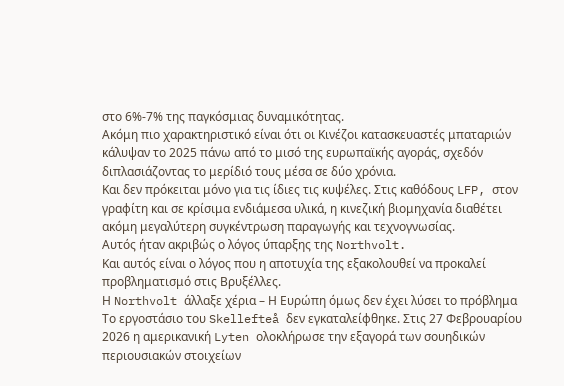στο 6%-7% της παγκόσμιας δυναμικότητας.
Ακόμη πιο χαρακτηριστικό είναι ότι οι Κινέζοι κατασκευαστές μπαταριών κάλυψαν το 2025 πάνω από το μισό της ευρωπαϊκής αγοράς, σχεδόν διπλασιάζοντας το μερίδιό τους μέσα σε δύο χρόνια.
Και δεν πρόκειται μόνο για τις ίδιες τις κυψέλες. Στις καθόδους LFP, στον γραφίτη και σε κρίσιμα ενδιάμεσα υλικά, η κινεζική βιομηχανία διαθέτει ακόμη μεγαλύτερη συγκέντρωση παραγωγής και τεχνογνωσίας.
Αυτός ήταν ακριβώς ο λόγος ύπαρξης της Northvolt.
Και αυτός είναι ο λόγος που η αποτυχία της εξακολουθεί να προκαλεί προβληματισμό στις Βρυξέλλες.
Η Northvolt άλλαξε χέρια – Η Ευρώπη όμως δεν έχει λύσει το πρόβλημα
Το εργοστάσιο του Skellefteå δεν εγκαταλείφθηκε. Στις 27 Φεβρουαρίου 2026 η αμερικανική Lyten ολοκλήρωσε την εξαγορά των σουηδικών περιουσιακών στοιχείων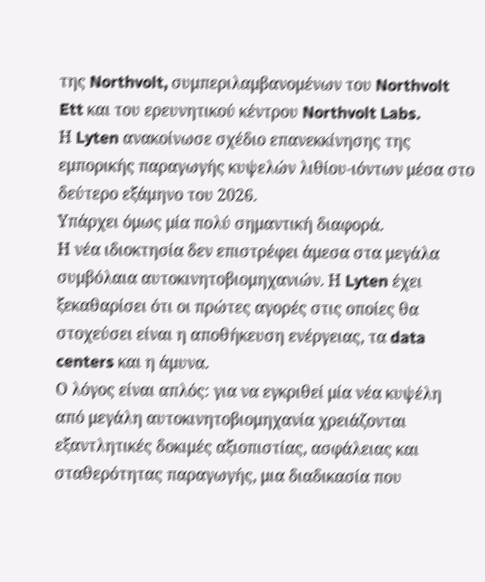της Northvolt, συμπεριλαμβανομένων του Northvolt Ett και του ερευνητικού κέντρου Northvolt Labs.
Η Lyten ανακοίνωσε σχέδιο επανεκκίνησης της εμπορικής παραγωγής κυψελών λιθίου-ιόντων μέσα στο δεύτερο εξάμηνο του 2026.
Υπάρχει όμως μία πολύ σημαντική διαφορά.
Η νέα ιδιοκτησία δεν επιστρέφει άμεσα στα μεγάλα συμβόλαια αυτοκινητοβιομηχανιών. Η Lyten έχει ξεκαθαρίσει ότι οι πρώτες αγορές στις οποίες θα στοχεύσει είναι η αποθήκευση ενέργειας, τα data centers και η άμυνα.
Ο λόγος είναι απλός: για να εγκριθεί μία νέα κυψέλη από μεγάλη αυτοκινητοβιομηχανία χρειάζονται εξαντλητικές δοκιμές αξιοπιστίας, ασφάλειας και σταθερότητας παραγωγής, μια διαδικασία που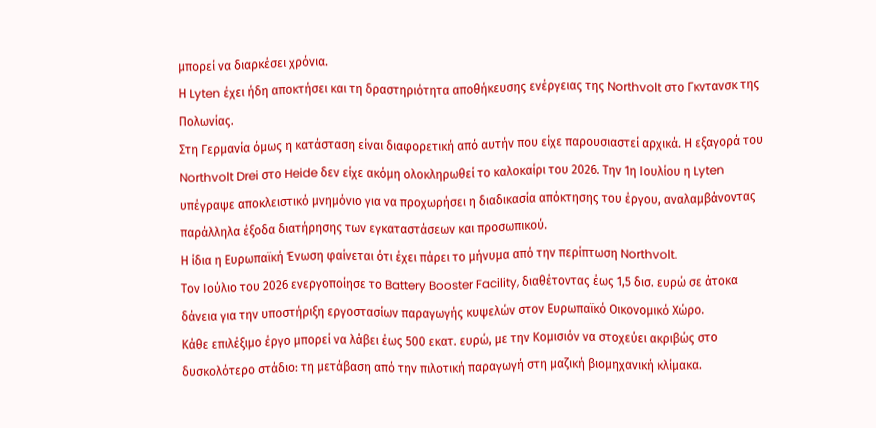μπορεί να διαρκέσει χρόνια.
Η Lyten έχει ήδη αποκτήσει και τη δραστηριότητα αποθήκευσης ενέργειας της Northvolt στο Γκντανσκ της Πολωνίας.
Στη Γερμανία όμως η κατάσταση είναι διαφορετική από αυτήν που είχε παρουσιαστεί αρχικά. Η εξαγορά του Northvolt Drei στο Heide δεν είχε ακόμη ολοκληρωθεί το καλοκαίρι του 2026. Την 1η Ιουλίου η Lyten υπέγραψε αποκλειστικό μνημόνιο για να προχωρήσει η διαδικασία απόκτησης του έργου, αναλαμβάνοντας παράλληλα έξοδα διατήρησης των εγκαταστάσεων και προσωπικού.
Η ίδια η Ευρωπαϊκή Ένωση φαίνεται ότι έχει πάρει το μήνυμα από την περίπτωση Northvolt.
Τον Ιούλιο του 2026 ενεργοποίησε το Battery Booster Facility, διαθέτοντας έως 1,5 δισ. ευρώ σε άτοκα δάνεια για την υποστήριξη εργοστασίων παραγωγής κυψελών στον Ευρωπαϊκό Οικονομικό Χώρο.
Κάθε επιλέξιμο έργο μπορεί να λάβει έως 500 εκατ. ευρώ, με την Κομισιόν να στοχεύει ακριβώς στο δυσκολότερο στάδιο: τη μετάβαση από την πιλοτική παραγωγή στη μαζική βιομηχανική κλίμακα.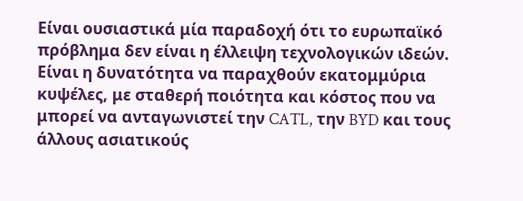Είναι ουσιαστικά μία παραδοχή ότι το ευρωπαϊκό πρόβλημα δεν είναι η έλλειψη τεχνολογικών ιδεών. Είναι η δυνατότητα να παραχθούν εκατομμύρια κυψέλες, με σταθερή ποιότητα και κόστος που να μπορεί να ανταγωνιστεί την CATL, την BYD και τους άλλους ασιατικούς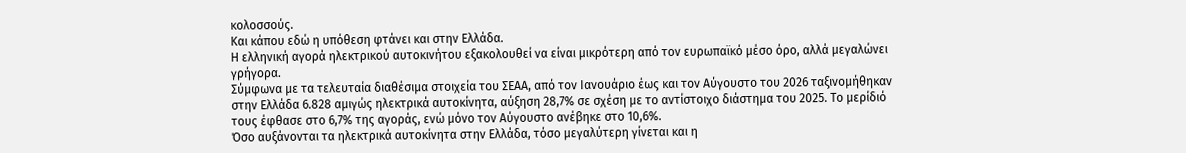κολοσσούς.
Και κάπου εδώ η υπόθεση φτάνει και στην Ελλάδα.
Η ελληνική αγορά ηλεκτρικού αυτοκινήτου εξακολουθεί να είναι μικρότερη από τον ευρωπαϊκό μέσο όρο, αλλά μεγαλώνει γρήγορα.
Σύμφωνα με τα τελευταία διαθέσιμα στοιχεία του ΣΕΑΑ, από τον Ιανουάριο έως και τον Αύγουστο του 2026 ταξινομήθηκαν στην Ελλάδα 6.828 αμιγώς ηλεκτρικά αυτοκίνητα, αύξηση 28,7% σε σχέση με το αντίστοιχο διάστημα του 2025. Το μερίδιό τους έφθασε στο 6,7% της αγοράς, ενώ μόνο τον Αύγουστο ανέβηκε στο 10,6%.
Όσο αυξάνονται τα ηλεκτρικά αυτοκίνητα στην Ελλάδα, τόσο μεγαλύτερη γίνεται και η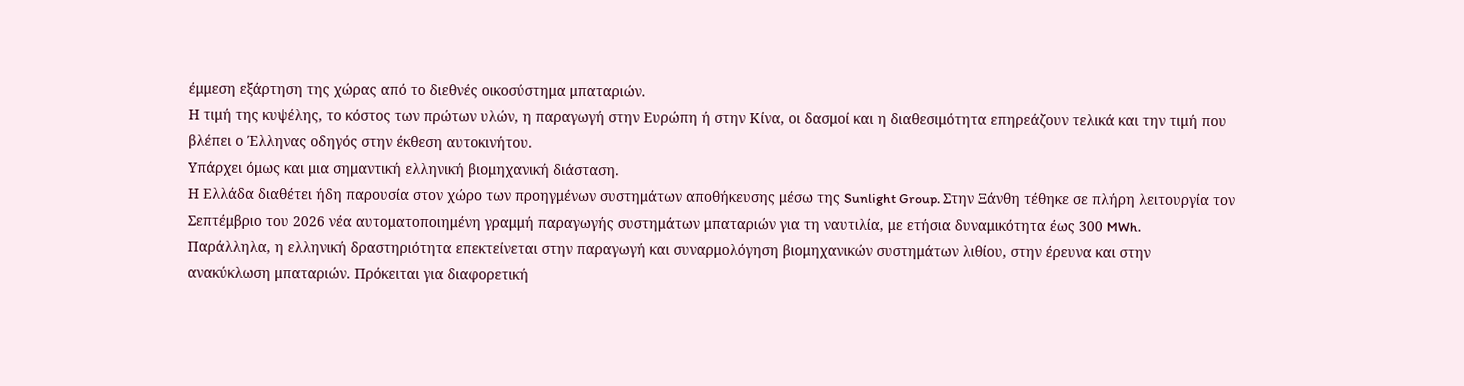έμμεση εξάρτηση της χώρας από το διεθνές οικοσύστημα μπαταριών.
Η τιμή της κυψέλης, το κόστος των πρώτων υλών, η παραγωγή στην Ευρώπη ή στην Κίνα, οι δασμοί και η διαθεσιμότητα επηρεάζουν τελικά και την τιμή που βλέπει ο Έλληνας οδηγός στην έκθεση αυτοκινήτου.
Υπάρχει όμως και μια σημαντική ελληνική βιομηχανική διάσταση.
Η Ελλάδα διαθέτει ήδη παρουσία στον χώρο των προηγμένων συστημάτων αποθήκευσης μέσω της Sunlight Group. Στην Ξάνθη τέθηκε σε πλήρη λειτουργία τον Σεπτέμβριο του 2026 νέα αυτοματοποιημένη γραμμή παραγωγής συστημάτων μπαταριών για τη ναυτιλία, με ετήσια δυναμικότητα έως 300 MWh.
Παράλληλα, η ελληνική δραστηριότητα επεκτείνεται στην παραγωγή και συναρμολόγηση βιομηχανικών συστημάτων λιθίου, στην έρευνα και στην ανακύκλωση μπαταριών. Πρόκειται για διαφορετική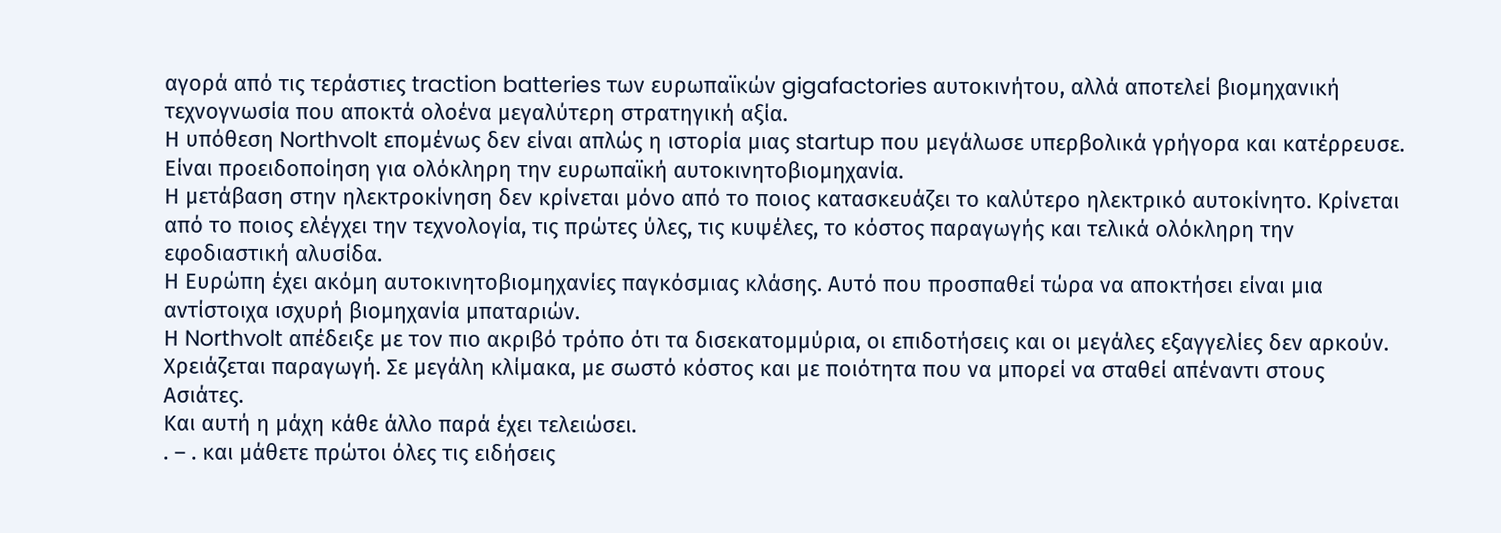αγορά από τις τεράστιες traction batteries των ευρωπαϊκών gigafactories αυτοκινήτου, αλλά αποτελεί βιομηχανική τεχνογνωσία που αποκτά ολοένα μεγαλύτερη στρατηγική αξία.
Η υπόθεση Northvolt επομένως δεν είναι απλώς η ιστορία μιας startup που μεγάλωσε υπερβολικά γρήγορα και κατέρρευσε.
Είναι προειδοποίηση για ολόκληρη την ευρωπαϊκή αυτοκινητοβιομηχανία.
Η μετάβαση στην ηλεκτροκίνηση δεν κρίνεται μόνο από το ποιος κατασκευάζει το καλύτερο ηλεκτρικό αυτοκίνητο. Κρίνεται από το ποιος ελέγχει την τεχνολογία, τις πρώτες ύλες, τις κυψέλες, το κόστος παραγωγής και τελικά ολόκληρη την εφοδιαστική αλυσίδα.
Η Ευρώπη έχει ακόμη αυτοκινητοβιομηχανίες παγκόσμιας κλάσης. Αυτό που προσπαθεί τώρα να αποκτήσει είναι μια αντίστοιχα ισχυρή βιομηχανία μπαταριών.
Η Northvolt απέδειξε με τον πιο ακριβό τρόπο ότι τα δισεκατομμύρια, οι επιδοτήσεις και οι μεγάλες εξαγγελίες δεν αρκούν.
Χρειάζεται παραγωγή. Σε μεγάλη κλίμακα, με σωστό κόστος και με ποιότητα που να μπορεί να σταθεί απέναντι στους Ασιάτες.
Και αυτή η μάχη κάθε άλλο παρά έχει τελειώσει.
. – . και μάθετε πρώτοι όλες τις ειδήσεις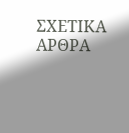ΣΧΕΤΙΚΑ ΑΡΘΡΑ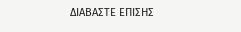ΔΙΑΒΑΣΤΕ ΕΠΙΣΗΣ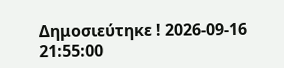Δημοσιεύτηκε ! 2026-09-16 21:55:00